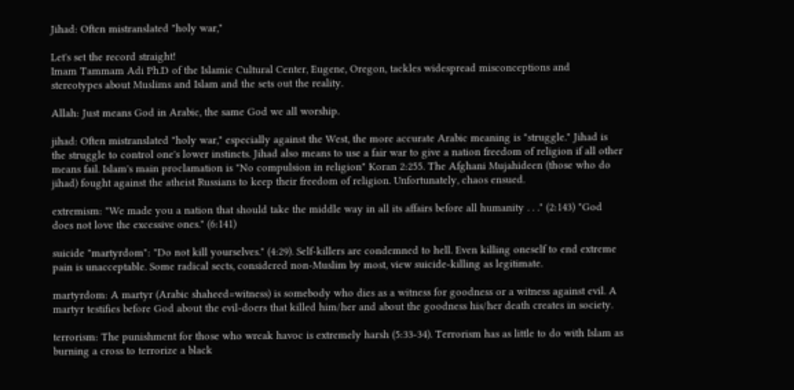Jihad: Often mistranslated "holy war,"

Let's set the record straight!
Imam Tammam Adi Ph.D of the Islamic Cultural Center, Eugene, Oregon, tackles widespread misconceptions and stereotypes about Muslims and Islam and the sets out the reality.

Allah: Just means God in Arabic, the same God we all worship.

jihad: Often mistranslated "holy war," especially against the West, the more accurate Arabic meaning is "struggle." Jihad is the struggle to control one's lower instincts. Jihad also means to use a fair war to give a nation freedom of religion if all other means fail. Islam's main proclamation is "No compulsion in religion" Koran 2:255. The Afghani Mujahideen (those who do jihad) fought against the atheist Russians to keep their freedom of religion. Unfortunately, chaos ensued.

extremism: "We made you a nation that should take the middle way in all its affairs before all humanity . . ." (2:143) "God does not love the excessive ones." (6:141)

suicide "martyrdom": "Do not kill yourselves." (4:29). Self-killers are condemned to hell. Even killing oneself to end extreme pain is unacceptable. Some radical sects, considered non-Muslim by most, view suicide-killing as legitimate.

martyrdom: A martyr (Arabic shaheed=witness) is somebody who dies as a witness for goodness or a witness against evil. A martyr testifies before God about the evil-doers that killed him/her and about the goodness his/her death creates in society.

terrorism: The punishment for those who wreak havoc is extremely harsh (5:33-34). Terrorism has as little to do with Islam as burning a cross to terrorize a black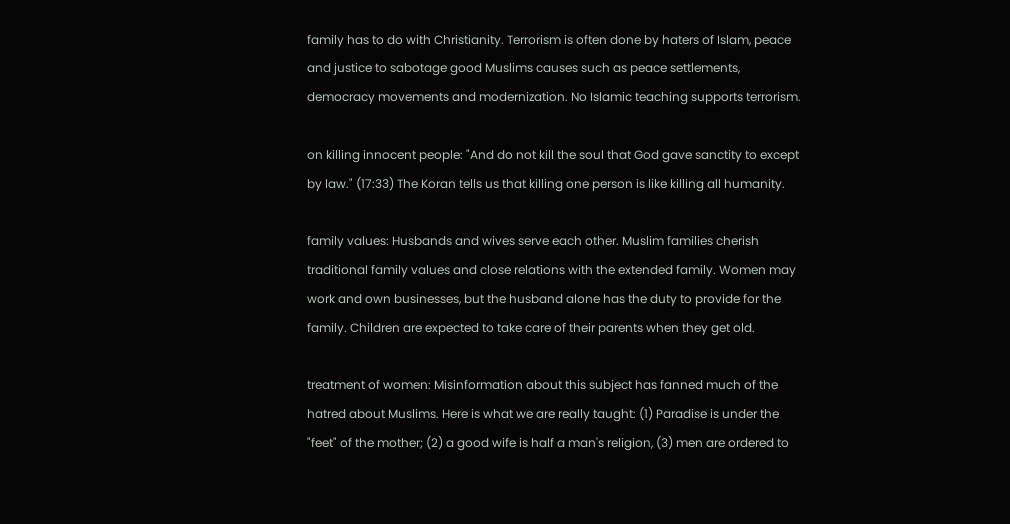family has to do with Christianity. Terrorism is often done by haters of Islam, peace and justice to sabotage good Muslims causes such as peace settlements, democracy movements and modernization. No Islamic teaching supports terrorism.

on killing innocent people: "And do not kill the soul that God gave sanctity to except by law." (17:33) The Koran tells us that killing one person is like killing all humanity.

family values: Husbands and wives serve each other. Muslim families cherish traditional family values and close relations with the extended family. Women may work and own businesses, but the husband alone has the duty to provide for the family. Children are expected to take care of their parents when they get old.

treatment of women: Misinformation about this subject has fanned much of the hatred about Muslims. Here is what we are really taught: (1) Paradise is under the "feet" of the mother; (2) a good wife is half a man's religion, (3) men are ordered to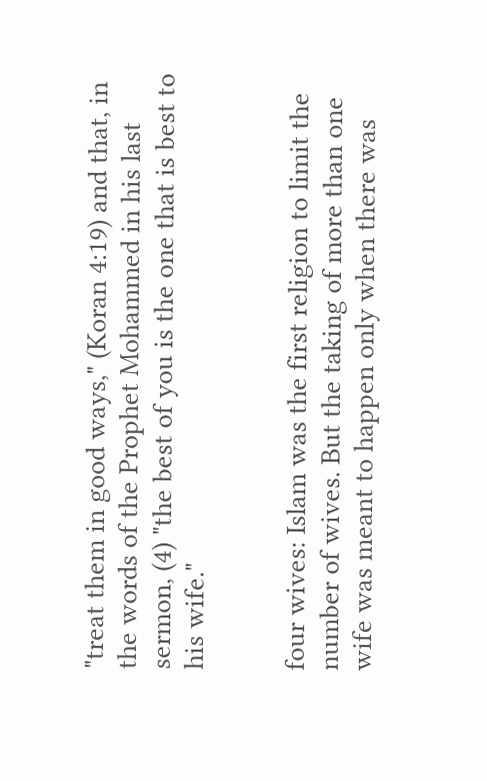"treat them in good ways," (Koran 4:19) and that, in the words of the Prophet Mohammed in his last sermon, (4) "the best of you is the one that is best to his wife."


four wives: Islam was the first religion to limit the number of wives. But the taking of more than one wife was meant to happen only when there was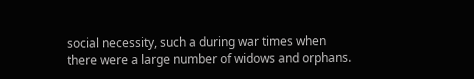social necessity, such a during war times when there were a large number of widows and orphans.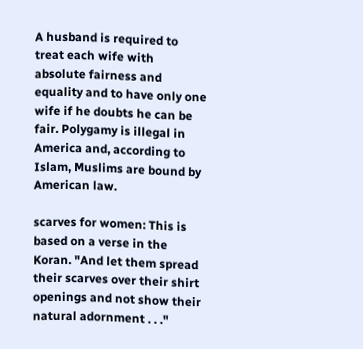A husband is required to treat each wife with absolute fairness and equality and to have only one wife if he doubts he can be fair. Polygamy is illegal in America and, according to Islam, Muslims are bound by American law.

scarves for women: This is based on a verse in the Koran. "And let them spread their scarves over their shirt openings and not show their natural adornment . . ."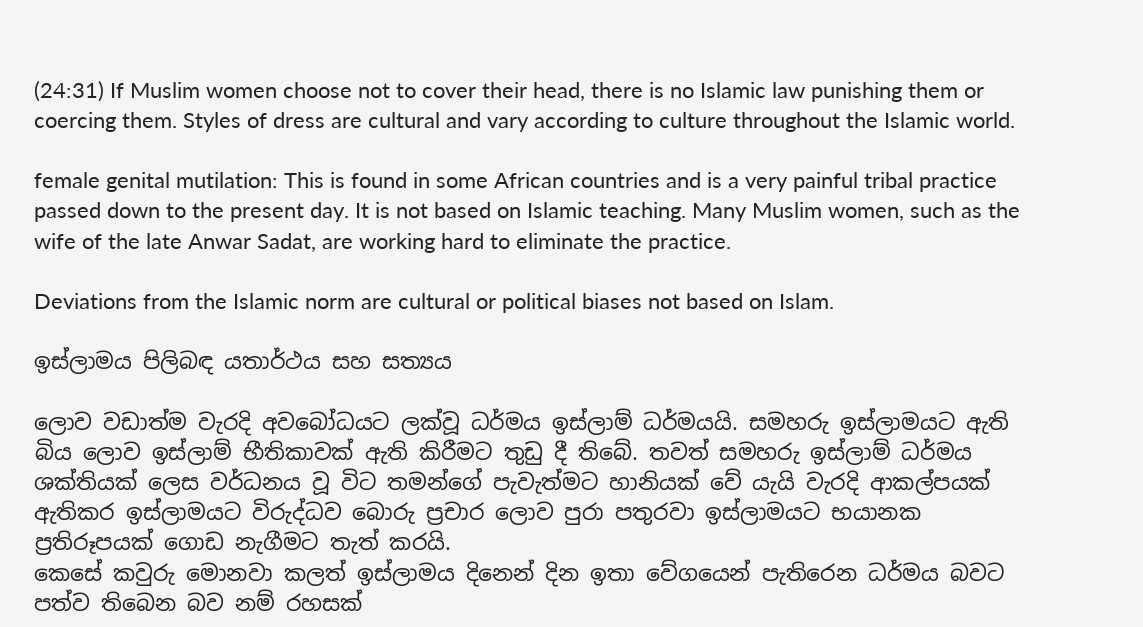(24:31) If Muslim women choose not to cover their head, there is no Islamic law punishing them or coercing them. Styles of dress are cultural and vary according to culture throughout the Islamic world.

female genital mutilation: This is found in some African countries and is a very painful tribal practice passed down to the present day. It is not based on Islamic teaching. Many Muslim women, such as the wife of the late Anwar Sadat, are working hard to eliminate the practice.

Deviations from the Islamic norm are cultural or political biases not based on Islam.

ඉස්ලාමය පිලිබඳ යතාර්ථය සහ සත්‍යය

ලොව වඩාත්ම වැරදි අවබෝධයට ලක්වූ ධර්මය ඉස්ලාම් ධර්මයයි. සමහරු ඉස්ලාමයට ඇති බිය ලොව ඉස්ලාම් භීතිකාවක් ඇති කිරීමට තුඩු දී තිබේ. තවත් සමහරු ඉස්ලාම් ධර්මය ශක්තියක් ලෙස වර්ධනය වූ විට තමන්ගේ පැවැත්මට හානියක් වේ යැයි වැරදි ආකල්පයක් ඇතිකර ඉස්ලාමයට විරුද්ධව බොරු ප්‍රචාර ලොව පුරා පතුරවා ඉස්ලාමයට භයානක ප්‍රතිරූපයක් ගොඩ නැගීමට තැත් කරයි.
කෙසේ කවුරු මොනවා කලත් ඉස්ලාමය දිනෙන් දින ඉතා වේගයෙන් පැතිරෙන ධර්මය බවට පත්ව තිබෙන බව නම් රහසක්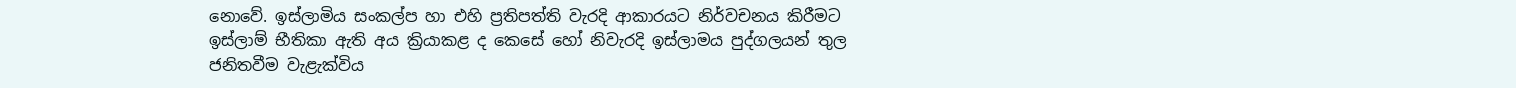නොවේ. ඉස්ලාමිය සංකල්ප හා එහි ප්‍රතිපත්ති වැරදි ආකාරයට නිර්වචනය කිරීමට ඉස්ලාම් භීතිකා ඇති අය ක්‍රියාකළ ද කෙසේ හෝ නිවැරදි ඉස්ලාමය පුද්ගලයන් තුල ජනිතවීම වැළැක්විය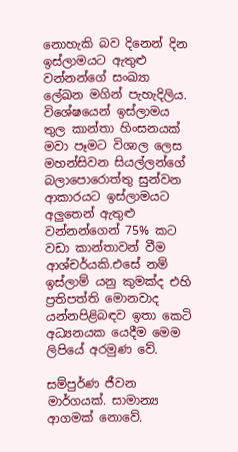නොහැකි බව දිනෙන් දින ඉස්ලාමයට ඇතුළු වන්නන්ගේ සංඛ්‍යා ලේඛන මගින් පැහැදිලිය. විශේෂයෙන් ඉස්ලාමය තුල කාන්තා හිංසනයක් මවා පෑමට විශාල ලෙස මහන්සිවන සියල්ලන්ගේ බලාපොරොත්තු සුන්වන ආකාරයට ඉස්ලාමයට අලුතෙන් ඇතුළු වන්නන්ගෙන් 75% කට වඩා කාන්තාවන් වීම ආශ්චර්යකි.එසේ නම් ඉස්ලාම් යනු කුමක්ද එහි ප්‍රතිපත්ති මොනවාද යන්නපිළිබඳව ඉතා කෙටි අධ්‍යනයක යෙදීම මෙම ලිපියේ අරමුණ වේ.

සම්පුර්ණ ජීවන මාර්ගයක්. සාමාන්‍ය ආගමක් නොවේ.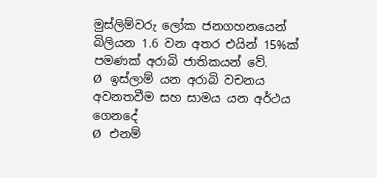මුස්ලිම්වරු ලෝක ජනගහනයෙන් බිලියන 1.6 වන අතර එයින් 15%ක් පමණක් අරාබි ජාතිකයන් වේ.
Ø  ඉස්ලාම් යන අරාබි වචනය අවනතවීම සහ සාමය යන අර්ථය ගෙනදේ
Ø  එනම්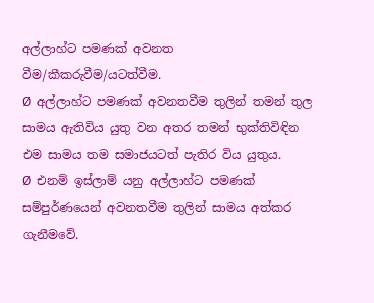අල්ලාහ්ට පමණක් අවනත වීම/කීකරුවීම/යටත්වීම.
Ø  අල්ලාහ්ට පමණක් අවනතවීම තුලින් තමන් තුල සාමය ඇතිවිය යුතු වන අතර තමන් භුක්තිවිඳින එම සාමය තම සමාජයටත් පැතිර විය යුතුය.
Ø  එනම් ඉස්ලාම් යනු අල්ලාහ්ට පමණක් සම්පුර්ණයෙන් අවනතවීම තුලින් සාමය අත්කර ගැනීමවේ.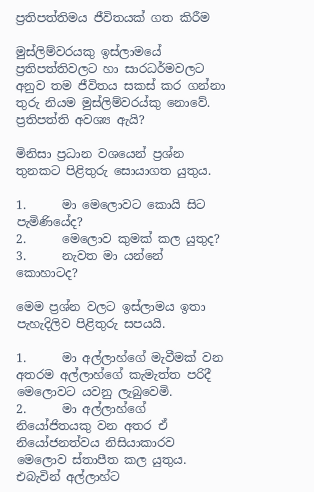ප්‍රතිපත්තිමය ජීවිතයක් ගත කිරීම

මුස්ලිම්වරයකු ඉස්ලාමයේ ප්‍රතිපත්තිවලට හා සාරධර්මවලට අනුව තම ජීවිතය සකස් කර ගන්නා තුරු නියම මුස්ලිම්වරය්කු නොවේ. ප්‍රතිපත්ති අවශ්‍ය ඇයි?

මිනිසා ප්‍රධාන වශයෙන් ප්‍රශ්න තුනකට පිළිතුරු සොයාගත යුතුය.

1.      මා මෙලොවට කොයි සිට පැමිණියේද?
2.      මෙලොව කුමක් කල යුතුද?
3.      නැවත මා යන්නේ කොහාටද?

මෙම ප්‍රශ්න වලට ඉස්ලාමය ඉතා පැහැදිලිව පිළිතුරු සපයයි.

1.      මා අල්ලාහ්ගේ මැවීමක් වන අතරම අල්ලාහ්ගේ කැමැත්ත පරිදී  මෙලොවට යවනු ලැබුවෙමි.
2.      මා අල්ලාහ්ගේ නියෝජිතයකු වන අතර ඒ නියෝජනත්වය නිසියාකාරව මෙලොව ස්තාපීත කල යුතුය. එබැවින් අල්ලාහ්ට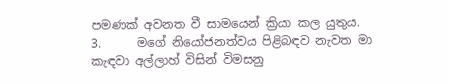පමණක් අවනත වී සාමයෙන් ක්‍රියා කල යුතුය.
3.      මගේ නියෝජනත්වය පිළිබඳව නැවත මා කැඳවා අල්ලාහ් විසින් විමසනු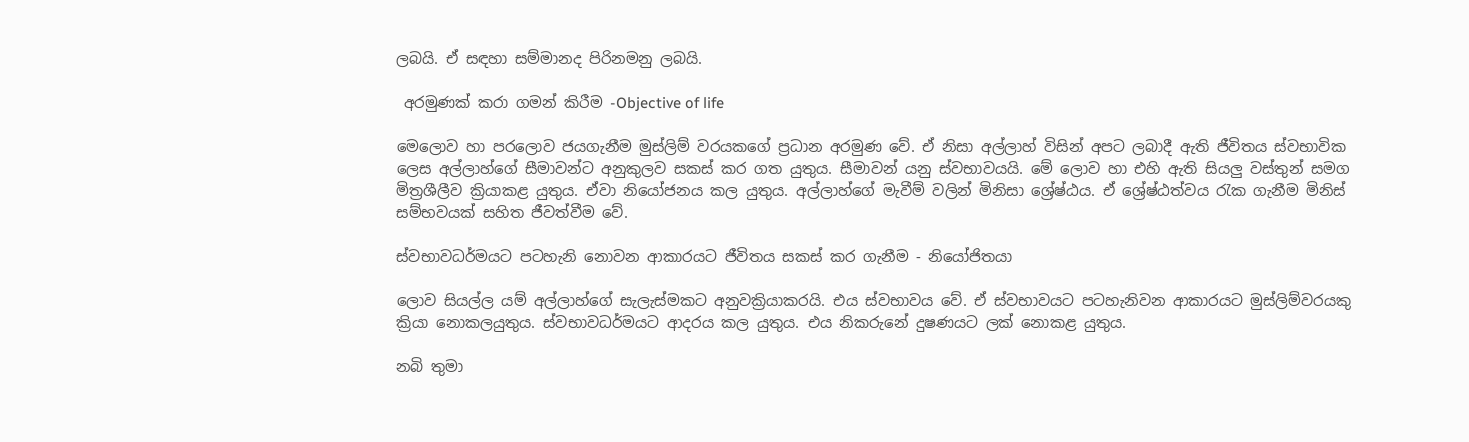ලබයි. ඒ සඳහා සම්මානද පිරිනමනු ලබයි.

 අරමුණක් කරා ගමන් කිරීම -Objective of life

මෙලොව හා පරලොව ජයගැනීම මුස්ලිම් වරයකගේ ප්‍රධාන අරමුණ වේ. ඒ නිසා අල්ලාහ් විසින් අපට ලබාදී ඇති ජීවිතය ස්වභාවික ලෙස අල්ලාහ්ගේ සීමාවන්ට අනුකුලව සකස් කර ගත යුතුය. සීමාවන් යනු ස්වභාවයයි. මේ ලොව හා එහි ඇති සියලු වස්තුන් සමග මිත්‍රශීලීව ක්‍රියාකළ යුතුය. ඒවා නියෝජනය කල යුතුය. අල්ලාහ්ගේ මැවීම් වලින් මිනිසා ශ්‍රේෂ්ඨය. ඒ ශ්‍රේෂ්ඨත්වය රැක ගැනීම මිනිස් සම්භවයක් සහිත ජීවත්වීම වේ.

ස්වභාවධර්මයට පටහැනි නොවන ආකාරයට ජීවිතය සකස් කර ගැනීම - නියෝජිතයා

ලොව සියල්ල යම් අල්ලාහ්ගේ සැලැස්මකට අනුවක්‍රියාකරයි. එය ස්වභාවය වේ. ඒ ස්වභාවයට පටහැනිවන ආකාරයට මුස්ලිම්වරයකු ක්‍රියා නොකලයුතුය. ස්වභාවධර්මයට ආදරය කල යුතුය. එය නිකරුනේ දුෂණයට ලක් නොකළ යුතුය.

නබි තුමා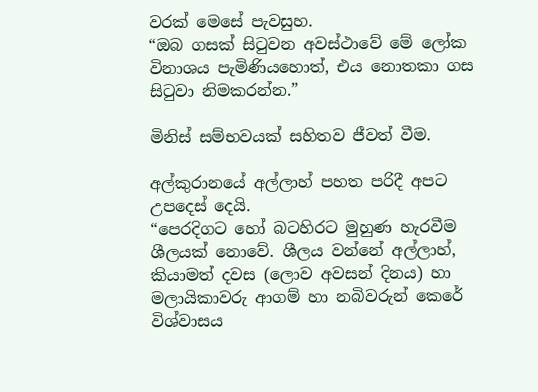වරක් මෙසේ පැවසුහ.
“ඔබ ගසක් සිටුවන අවස්ථාවේ මේ ලෝක විනාශය පැමිණියහොත්, එය නොතකා ගස සිටුවා නිමකරන්න.”

මිනිස් සම්භවයක් සහිතව ජීවත් වීම.

අල්කුරානයේ අල්ලාහ් පහත පරිදී අපට උපදෙස් දෙයි.
“පෙරදිගට හෝ බටහිරට මුහුණ හැරවීම ශීලයක් නොවේ. ශීලය වන්නේ අල්ලාහ්, කියාමත් දවස (ලොව අවසන් දිනය) හා මලායිකාවරු ආගම් හා නබිවරුන් කෙරේ විශ්වාසය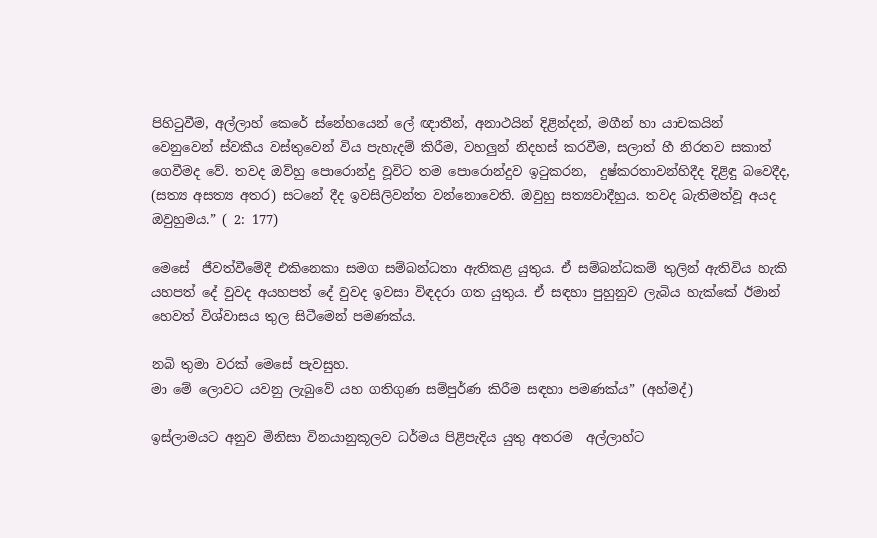පිහිටුවීම, අල්ලාහ් කෙරේ ස්නේහයෙන් ලේ ඥාතීන්, අනාථයින් දිළින්දන්, මගීන් හා යාචකයින් වෙනුවෙන් ස්වකීය වස්තුවෙන් විය පැහැදම් කිරීම, වහලුන් නිදහස් කරවීම, සලාත් හී නිරතව සකාත් ගෙවීමද වේ. තවද ඔව්හු පොරොන්දු වූවිට තම පොරොන්දුව ඉටුකරන,  දුෂ්කරතාවන්හිදීද දිළිඳු බවෙදීද, (සත්‍ය අසත්‍ය අතර) සටනේ දීද ඉවසිලිවන්ත වන්නොවෙති. ඔවුහු සත්‍යවාදීහුය. තවද බැතිමත්වූ අයද ඔවුහුමය.” ( 2: 177)

මෙසේ  ජීවත්වීමේදී එකිනෙකා සමග සම්බන්ධතා ඇතිකළ යුතුය. ඒ සම්බන්ධකම් තුලින් ඇතිවිය හැකි යහපත් දේ වුවද අයහපත් දේ වුවද ඉවසා විඳදරා ගත යුතුය. ඒ සඳහා පුහුනුව ලැබිය හැක්කේ ඊමාන් හෙවත් විශ්වාසය තුල සිටීමෙන් පමණක්ය.

නබි තුමා වරක් මෙසේ පැවසුහ.
මා මේ ලොවට යවනු ලැබුවේ යහ ගතිගුණ සම්පුර්ණ කිරීම සඳහා පමණක්ය” (අහ්මද්)

ඉස්ලාමයට අනුව මිනිසා විනයානුකූලව ධර්මය පිළිපැදිය යුතු අතරම  අල්ලාහ්ට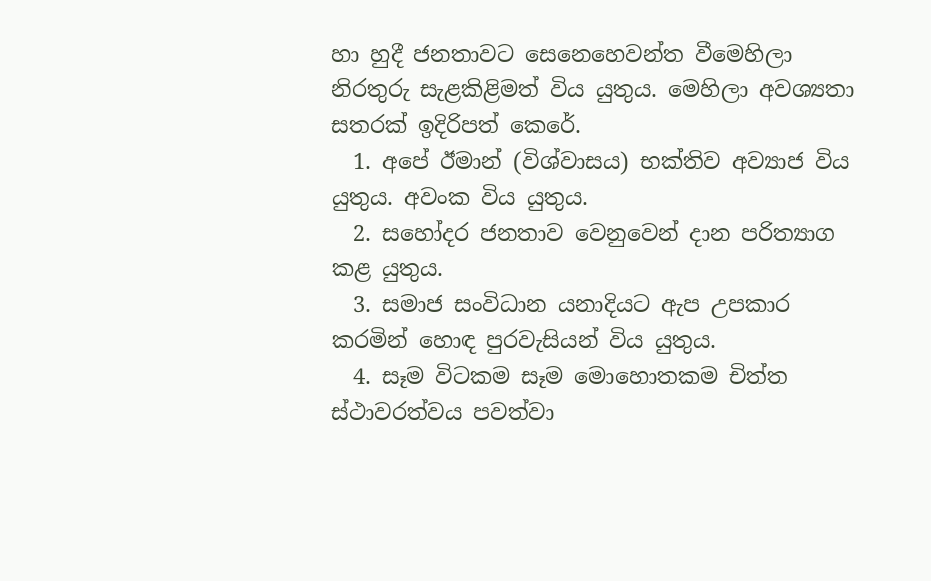හා හුදී ජනතාවට සෙනෙහෙවන්ත වීමෙහිලා නිරතුරු සැළකිළිමත් විය යුතුය. මෙහිලා අවශ්‍යතා සතරක් ඉදිරිපත් කෙරේ.
  1. අපේ ඊමාන් (විශ්වාසය) භක්තිව අව්‍යාජ විය යුතුය. අවංක විය යුතුය.
  2. සහෝදර ජනතාව වෙනුවෙන් දාන පරිත්‍යාග කළ යුතුය.
  3. සමාජ සංවිධාන යනාදියට ඇප උපකාර කරමින් හොඳ පුරවැසියන් විය යුතුය.
  4. සෑම විටකම සෑම මොහොතකම චිත්ත ස්ථාවරත්වය පවත්වා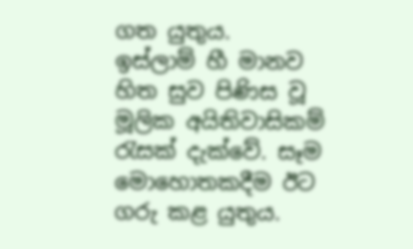ගත යුතුය.
ඉස්ලාම් හී මානව හිත සුව පිණිස වූ මූලික අයිතිවාසිකම් රැසක් දැක්වේ. සෑම මොහොතකදීම ඊට ගරු කළ යුතුය.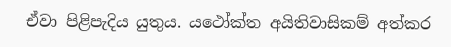ඒවා පිළිපැදිය යුතුය. යථෝක්ත අයිතිවාසිකම් අත්කර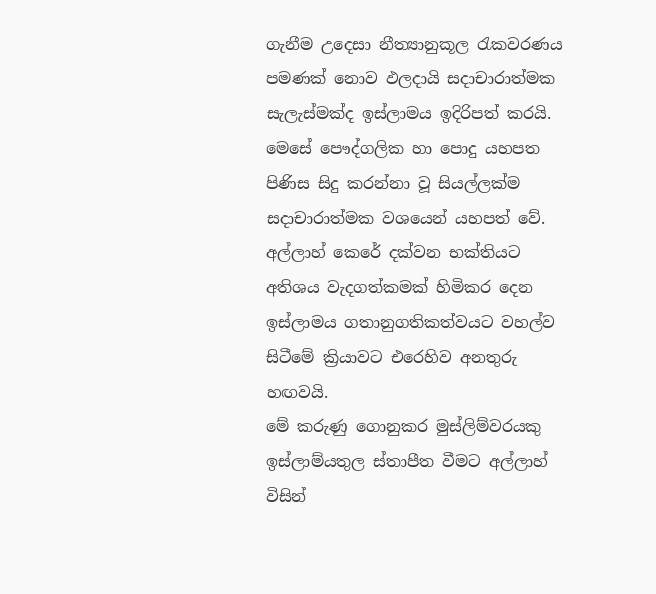ගැනීම උදෙසා නීත්‍යානුකූල රැකවරණය පමණක් නොව ඵලදායි සදාචාරාත්මක සැලැස්මක්ද ඉස්ලාමය ඉදිරිපත් කරයි. මෙසේ පෞද්ගලික හා පොදු යහපත පිණිස සිදු කරන්නා වූ සියල්ලක්ම සදාචාරාත්මක වශයෙන් යහපත් වේ. අල්ලාහ් කෙරේ දක්වන භක්තියට අතිශය වැදගත්කමක් හිමිකර දෙන ඉස්ලාමය ගතානුගතිකත්වයට වහල්ව සිටීමේ ක්‍රියාවට එරෙහිව අනතුරු හඟවයි.
මේ කරුණු ගොනුකර මුස්ලිම්වරයකු ඉස්ලාම්යතුල ස්තාපීත වීමට අල්ලාහ් විසින්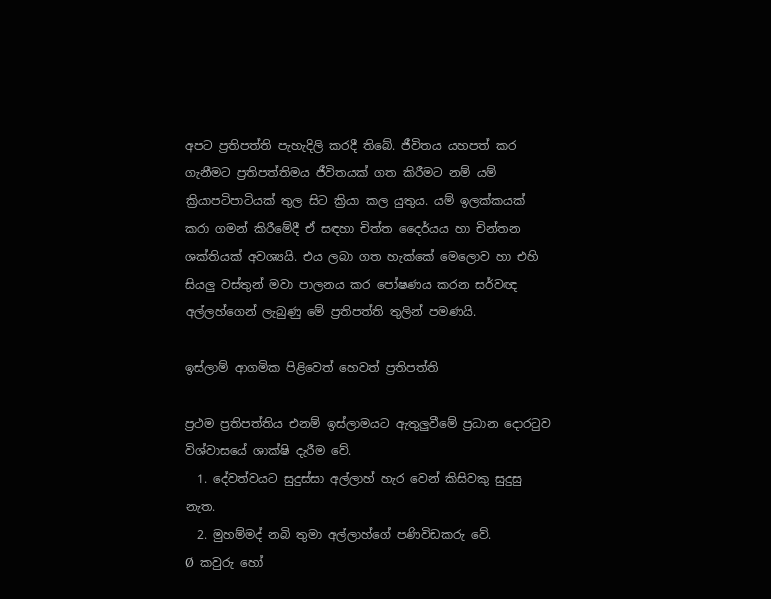අපට ප්‍රතිපත්ති පැහැදිලි කරදී තිබේ. ජීවිතය යහපත් කර ගැනීමට ප්‍රතිපත්තිමය ජීවිතයක් ගත කිරීමට නම් යම් ක්‍රියාපටිපාටියක් තුල සිට ක්‍රියා කල යුතුය. යම් ඉලක්කයක් කරා ගමන් කිරීමේදී ඒ සඳහා චිත්ත දෛර්යය හා චින්තන ශක්තියක් අවශ්‍යයි. එය ලබා ගත හැක්කේ මෙලොව හා එහි සියලු වස්තුන් මවා පාලනය කර පෝෂණය කරන සර්වඥ අල්ලහ්ගෙන් ලැබුණු මේ ප්‍රතිපත්ති තුලින් පමණයි.

ඉස්ලාම් ආගමික පිළිවෙත් හෙවත් ප්‍රතිපත්ති

ප්‍රථම ප්‍රතිපත්තිය එනම් ඉස්ලාමයට ඇතුලුවීමේ ප්‍රධාන දොරටුව විශ්වාසයේ ශාක්ෂි දැරීම වේ.
  1. දේවත්වයට සුදුස්සා අල්ලාහ් හැර වෙන් කිසිවකු සුදුසු නැත.
  2. මුහම්මද් නබි තුමා අල්ලාහ්ගේ පණිවිඩකරු වේ.
Ø  කවුරු හෝ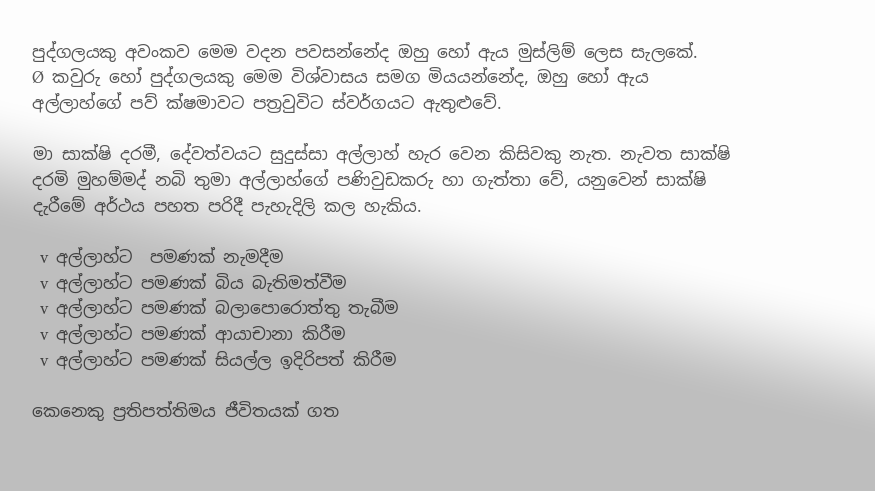පුද්ගලයකු අවංකව මෙම වදන පවසන්නේද ඔහු හෝ ඇය මුස්ලිම් ලෙස සැලකේ.
Ø  කවුරු හෝ පුද්ගලයකු මෙම විශ්වාසය සමග මියයන්නේද, ඔහු හෝ ඇය අල්ලාහ්ගේ පව් ක්ෂමාවට පත්‍රවුවිට ස්වර්ගයට ඇතුළුවේ.

මා සාක්ෂි දරමී, දේවත්වයට සුදුස්සා අල්ලාහ් හැර වෙන කිසිවකු නැත. නැවත සාක්ෂි දරමි මුහම්මද් නබි තුමා අල්ලාහ්ගේ පණිවුඩකරු හා ගැත්තා වේ, යනුවෙන් සාක්ෂි දැරීමේ අර්ථය පහත පරිදී පැහැදිලි කල හැකිය.

  v  අල්ලාහ්ට  පමණක් නැමදීම
  v  අල්ලාහ්ට පමණක් බිය බැතිමත්වීම
  v  අල්ලාහ්ට පමණක් බලාපොරොත්තු තැබීම
  v  අල්ලාහ්ට පමණක් ආයාචානා කිරීම
  v  අල්ලාහ්ට පමණක් සියල්ල ඉදිරිපත් කිරීම

කෙනෙකු ප්‍රතිපත්තිමය ජීවිතයක් ගත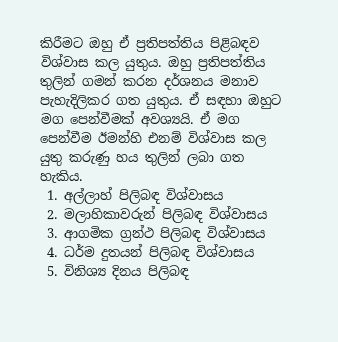කිරීමට ඔහු ඒ ප්‍රතිපත්තිය පිළිබඳව විශ්වාස කල යුතුය. ඔහු ප්‍රතිපත්තිය තුලින් ගමන් කරන දර්ශනය මනාව පැහැදිලිකර ගත යුතුය. ඒ සඳහා ඔහුට මග පෙන්වීමක් අවශ්‍යයි. ඒ මග පෙන්වීම ඊමන්හි එනම් විශ්වාස කල යුතු කරුණු හය තුලින් ලබා ගත හැකිය.
 1. අල්ලාහ් පිලිබඳ විශ්වාසය
 2. මලාහිකාවරුන් පිලිබඳ විශ්වාසය
 3. ආගමික ග්‍රන්ථ පිලිබඳ විශ්වාසය
 4. ධර්ම දුතයන් පිලිබඳ විශ්වාසය
 5. විනිශ්‍ය දිනය පිලිබඳ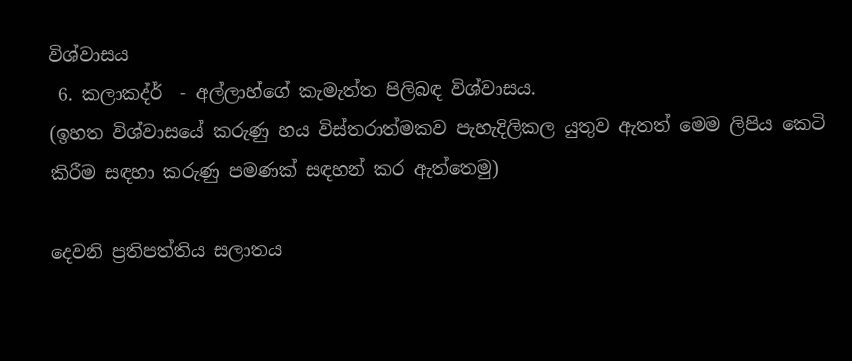විශ්වාසය
 6. කලාකද්ර්  - අල්ලාහ්ගේ කැමැත්ත පිලිබඳ විශ්වාසය.
(ඉහත විශ්වාසයේ කරුණු හය විස්තරාත්මකව පැහැදිලිකල යුතුව ඇතත් මෙම ලිපිය කෙටි කිරීම සඳහා කරුණු පමණක් සඳහන් කර ඇත්තෙමු)

දෙවනි ප්‍රතිපත්තිය සලාතය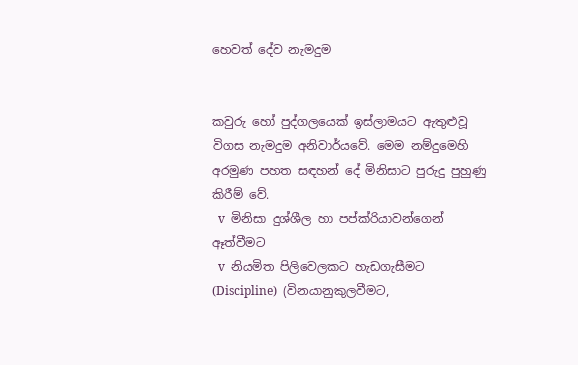හෙවත් දේව නැමදුම


කවුරු හෝ පුද්ගලයෙක් ඉස්ලාමයට ඇතුළුවූ විගස නැමදුම අනිවාර්යවේ. මෙම නම්දුමෙහි අරමුණ පහත සඳහන් දේ මිනිසාට පුරුදු පුහුණු කිරීම් වේ.
  v  මිනිසා දුශ්ශීල හා පප්ක්රියාවන්ගෙන් ඈත්වීමට
  v  නියමිත පිලිවෙලකට හැඩගැසීමට (Discipline)  (විනයානුකුලවීමට,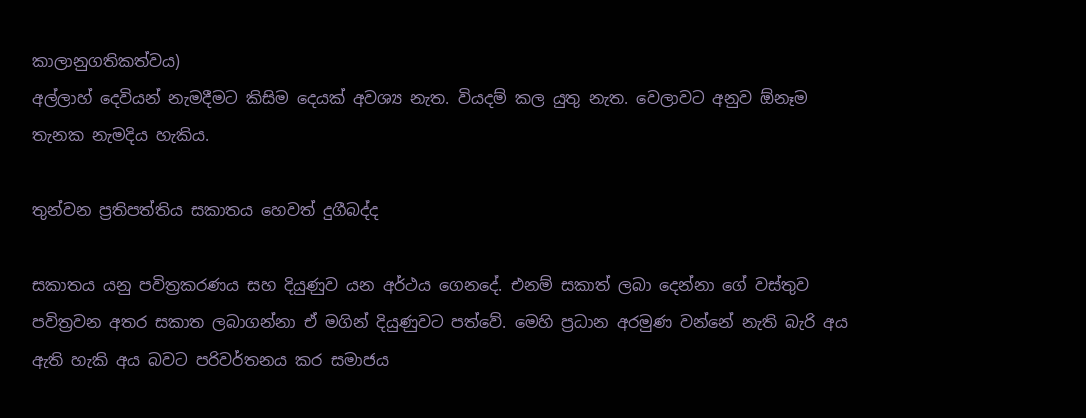කාලානුගතිකත්වය)
අල්ලාහ් දෙවියන් නැමදීමට කිසිම දෙයක් අවශ්‍ය නැත. වියදම් කල යුතු නැත. වෙලාවට අනුව ඕනෑම තැනක නැමදිය හැකිය.

තුන්වන ප්‍රතිපත්තිය සකාතය හෙවත් දුගීබද්ද

සකාතය යනු පවිත්‍රකරණය සහ දියුණුව යන අර්ථය ගෙනදේ. එනම් සකාත් ලබා දෙන්නා ගේ වස්තුව පවිත්‍රවන අතර සකාත ලබාගන්නා ඒ මගින් දියුණුවට පත්වේ. මෙහි ප්‍රධාන අරමුණ වන්නේ නැති බැරි අය ඇති හැකි අය බවට පරිවර්තනය කර සමාජය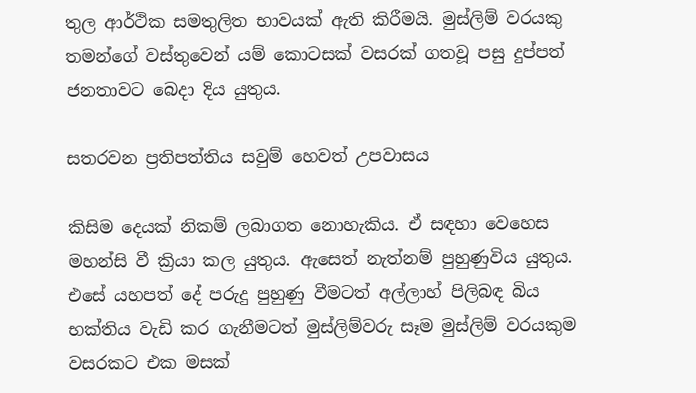තුල ආර්ථික සමතුලිත භාවයක් ඇති කිරීමයි. මුස්ලිම් වරයකු තමන්ගේ වස්තුවෙන් යම් කොටසක් වසරක් ගතවූ පසු දුප්පත් ජනතාවට බෙදා දිය යුතුය.

සතරවන ප්‍රතිපත්තිය සවුම් හෙවත් උපවාසය

කිසිම දෙයක් නිකම් ලබාගත නොහැකිය. ඒ සඳහා වෙහෙස මහන්සි වී ක්‍රියා කල යුතුය. ඇසෙත් නැත්නම් පුහුණුවිය යුතුය. එසේ යහපත් දේ පරුදු පුහුණු වීමටත් අල්ලාහ් පිලිබඳ බිය භක්තිය වැඩි කර ගැනීමටත් මුස්ලිම්වරු සෑම මුස්ලිම් වරයකුම වසරකට එක මසක්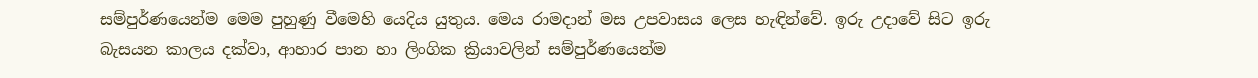සම්පුර්ණයෙන්ම මෙම පුහුණු වීමෙහි යෙදිය යුතුය. මෙය රාමදාන් මස උපවාසය ලෙස හැඳින්වේ. ඉරු උදාවේ සිට ඉරු බැසයන කාලය දක්වා, ආහාර පාන හා ලිංගික ක්‍රියාවලින් සම්පුර්ණයෙන්ම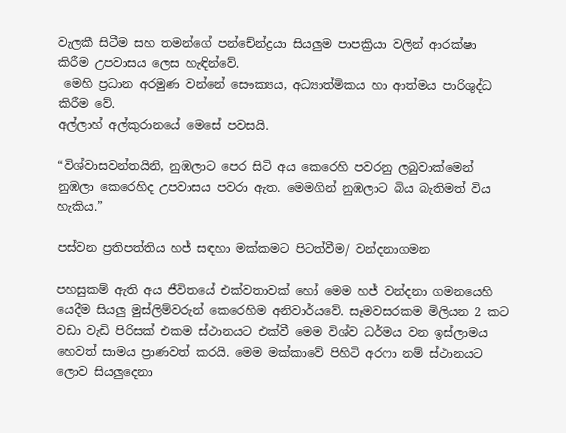වැලකී සිටීම සහ තමන්ගේ පන්චේන්ද්‍රයා සියලුම පාපක්‍රියා වලින් ආරක්ෂා කිරීම උපවාසය ලෙස හැඳින්වේ.
 මෙහි ප්‍රධාන අරමුණ වන්නේ සෞක්‍යය, අධ්‍යාත්මිකය හා ආත්මය පාරිශුද්ධ කිරීම වේ.
අල්ලාහ් අල්කුරානයේ මෙසේ පවසයි.

“විශ්වාසවන්තයිනි, නුඹලාට පෙර සිටි අය කෙරෙහි පවරනු ලබුවාක්මෙන් නුඹලා කෙරෙහිද උපවාසය පවරා ඇත. මෙමගින් නුඹලාට බිය බැතිමත් විය හැකිය.”

පස්වන ප්‍රතිපත්තිය හජ් සඳහා මක්කමට පිටත්වීම/ වන්දනාගමන

පහසුකම් ඇති අය ජීවිතයේ එක්වතාවක් හෝ මෙම හජ් වන්දනා ගමනයෙහි යෙදීම සියලු මුස්ලිම්වරුන් කෙරෙහිම අනිවාර්යවේ. සෑමවසරකම මිලියන 2 කට වඩා වැඩි පිරිසක් එකම ස්ථානයට එක්වී මෙම විශ්ව ධර්මය වන ඉස්ලාමය හෙවත් සාමය ප්‍රාණවත් කරයි. මෙම මක්කාවේ පිහිටි අරෆා නම් ස්ථානයට ලොව සියලුදෙනා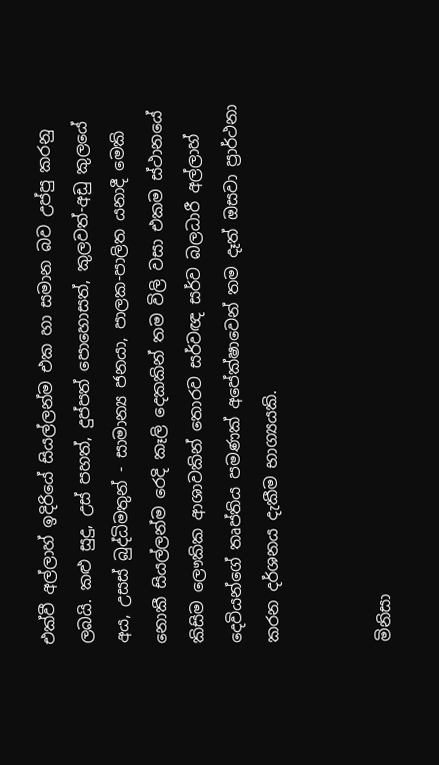එක්වී අල්ලාහ් ඉදිරියේ සියල්ලන්ම එක හා සමාන බව උප්පු කරනු ලබයි. කළු සුදු, උස් පහත්, දුප්පත් පොහොසත්, කුලවත්-අඩු කුලයේ අය, උසස් බුද්ධිමතුන් - සාමාන්‍ය ජනයා, පාලක-පාලිත යනාදී මෙකි නොකී සියල්ලන්ම රෙදි කෑලි දෙකකින් තම විලි වසා එකම ස්ථානයේ කිසිම ලෞකික ආශාවකින් තොරව සර්වඥ සර්ව බලධාරී අල්ලාහ් දෙවියන්ගේ තෘප්තිය පමණක් අපේක්ෂාවෙන් තම දෑත් ඔසවා ප්‍රාර්ථනා කරන දර්ශනය දැකීම භාග්‍යයකි.


මිනිසා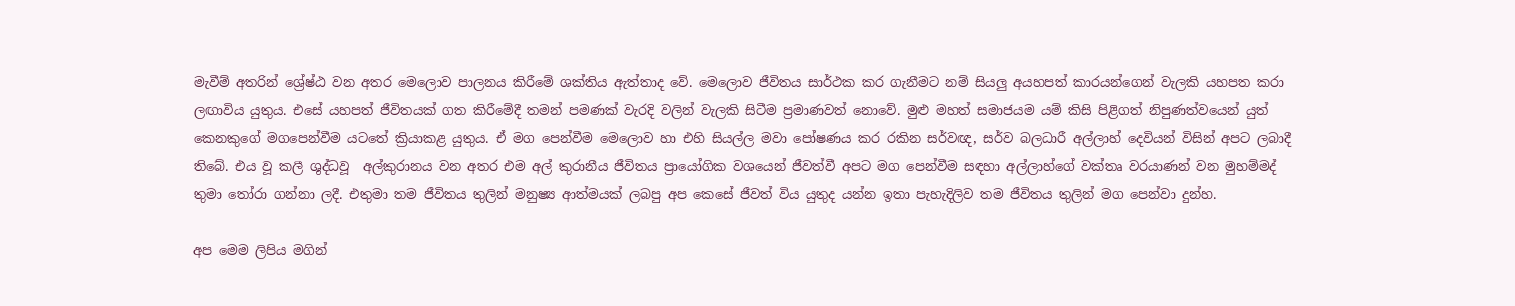මැවීම් අතරින් ශ්‍රේෂ්ඨ වන අතර මෙලොව පාලනය කිරීමේ ශක්තිය ඇත්තාද වේ. මෙලොව ජීවිතය සාර්ථක කර ගැනීමට නම් සියලු අයහපත් කාරයන්ගෙන් වැලකි යහපත කරා ලඟාවිය යුතුය. එසේ යහපත් ජීවිතයක් ගත කිරීමේදී තමන් පමණක් වැරදි වලින් වැලකි සිටීම ප්‍රමාණවත් නොවේ. මුළු මහත් සමාජයම යම් කිසි පිළිගත් නිපුණත්වයෙන් යුත් කෙනකුගේ මගපෙන්වීම යටතේ ක්‍රියාකළ යුතුය. ඒ මග පෙන්වීම මෙලොව හා එහි සියල්ල මවා පෝෂණය කර රකින සර්වඥ, සර්ව බලධාරී අල්ලාහ් දෙවියන් විසින් අපට ලබාදී තිබේ. එය වූ කලී ශුද්ධවූ  අල්කුරානය වන අතර එම අල් කුරානීය ජීවිතය ප්‍රායෝගික වශයෙන් ජීවත්වී අපට මග පෙන්වීම සඳහා අල්ලාහ්ගේ වක්තෘ වරයාණන් වන මුහම්මද් තුමා තෝරා ගන්නා ලදී. එතුමා තම ජීවිතය තුලින් මනුෂ්‍ය ආත්මයක් ලබපු අප කෙසේ ජීවත් විය යුතුද යන්න ඉතා පැහැදිලිව තම ජීවිතය තුලින් මග පෙන්වා දුන්හ.

අප මෙම ලිපිය මගින්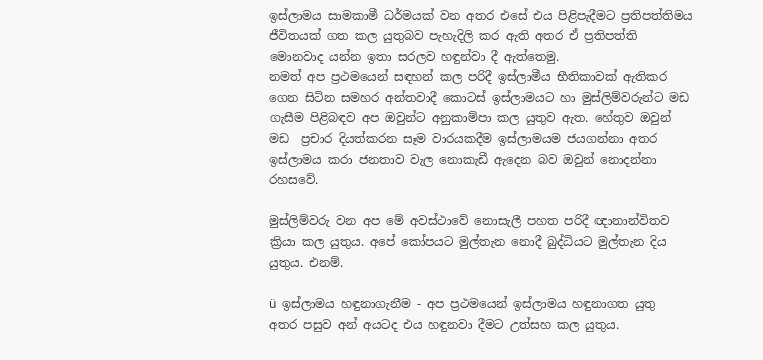ඉස්ලාමය සාමකාමී ධර්මයක් වන අතර එසේ එය පිළිපැදීමට ප්‍රතිපත්තිමය ජීවිතයක් ගත කල යුතුබව පැහැදිලි කර ඇති අතර ඒ ප්‍රතිපත්ති මොනවාද යන්න ඉතා සරලව හඳුන්වා දී ඇත්තෙමු.
නමත් අප ප්‍රථමයෙන් සඳහන් කල පරිදී ඉස්ලාමීය භීතිකාවක් ඇතිකර ගෙන සිටින සමහර අන්තවාදී කොටස් ඉස්ලාමයට හා මුස්ලිම්වරුන්ට මඩ ගැසීම පිළිබඳව අප ඔවුන්ට අනුකාම්පා කල යුතුව ඇත. හේතුව ඔවුන් මඩ  ප්‍රචාර දියත්කරන සෑම වාරයකදීම ඉස්ලාමයම ජයගන්නා අතර ඉස්ලාමය කරා ජනතාව වැල නොකැඩී ඇදෙන බව ඔවුන් නොදන්නා රහසවේ.

මුස්ලිම්වරු වන අප මේ අවස්ථාවේ නොසැලී පහත පරිදී ඥානාන්විතව ක්‍රියා කල යුතුය. අපේ කෝපයට මුල්තැන නොදී බුද්ධියට මුල්තැන දිය යුතුය. එනම්.

ü  ඉස්ලාමය හඳුනාගැනීම - අප ප්‍රථමයෙන් ඉස්ලාමය හඳුනාගත යුතු අතර පසුව අන් අයටද එය හඳුනවා දීමට උත්සහ කල යුතුය.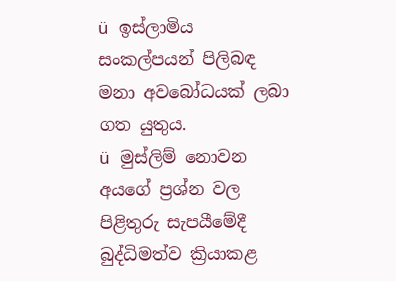ü  ඉස්ලාමිය සංකල්පයන් පිලිබඳ මනා අවබෝධයක් ලබා ගත යුතුය.
ü  මුස්ලිම් නොවන අයගේ ප්‍රශ්න වල පිළිතුරු සැපයීමේදී බුද්ධිමත්ව ක්‍රියාකළ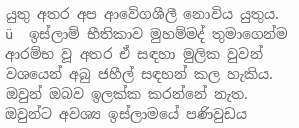යුතු අතර අප ආවේගශීලී නොවිය යුතුය.
ü  ඉස්ලාම් භීතිකාව මුහම්මද් තුමාගෙන්ම ආරම්භ වූ අතර ඒ සඳහා මුලික වුවන් වශයෙන් අබු ජහීල් සඳහන් කල හැකිය. ඔවුන් ඔබව ඉලක්ක කරන්නේ නැත. ඔවුන්ට අවශ්‍ය ඉස්ලාමයේ පණිවුඩය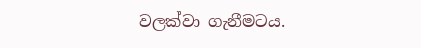වලක්වා ගැනීමටය.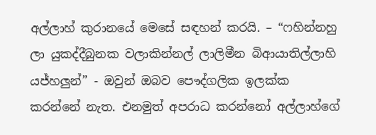අල්ලාහ් කුරානයේ මෙසේ සඳහන් කරයි. – “ෆහින්නහු ලා යුකද්දීබුනක වලාකින්නල් ලාලිමීන බිආයාතිල්ලාහි යජ්හලුන්” - ඔවුන් ඔබව පෞද්ගලික ඉලක්ක කරන්නේ නැත. එනමුත් අපරාධ කරන්නෝ අල්ලාහ්ගේ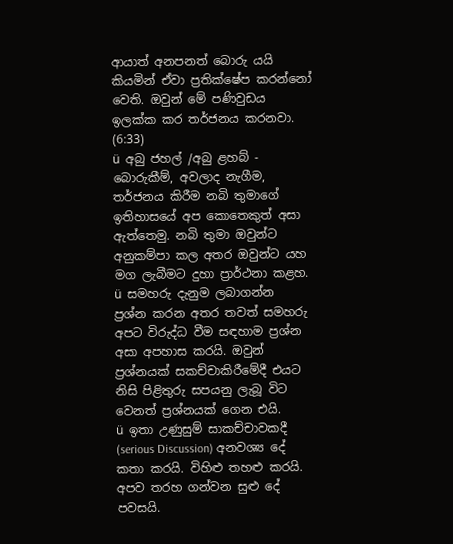ආයාත් අනපනත් බොරු යයි කියමින් ඒවා ප්‍රතික්ෂේප කරන්නෝ වෙති. ඔවුන් මේ පණිවුඩය ඉලක්ක කර තර්ජනය කරනවා. (6:33)
ü  අබු ජහල් /අබු ළහබ් - බොරුකීම්, අවලාද නැගීම, තර්ජනය කිරීම නබි තුමාගේ ඉතිහාසයේ අප කොතෙකුත් අසා ඇත්තෙමු. නබි තුමා ඔවුන්ට අනුකම්පා කල අතර ඔවුන්ට යහ මග ලැබීමට දුහා ප්‍රාර්ථනා කළහ.
ü  සමහරු දැනුම ලබාගන්න ප්‍රශ්න කරන අතර තවත් සමහරු අපට විරුද්ධ වීම සඳහාම ප්‍රශ්න අසා අපහාස කරයි. ඔවුන් ප්‍රශ්නයක් සකච්චාකිරීමේදී එයට නිසි පිළිතුරු සපයනු ලැබූ විට වෙනත් ප්‍රශ්නයක් ගෙන එයි.
ü  ඉතා උණුසුම් සාකච්චාවකදී (serious Discussion) අනවශ්‍ය දේ කතා කරයි. විහිළු තහළු කරයි. අපව තරහ ගන්වන සුළු දේ පවසයි.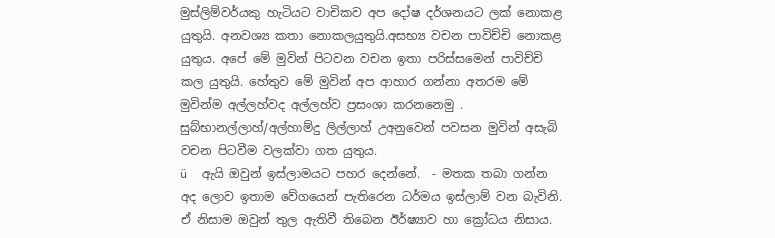මුස්ලිම්වර්යකු හැටියට වාචිකව අප දෝෂ දර්ශනයට ලක් නොකළ යුතුයි. අනවශ්‍ය කතා නොකලයුතුයි.අසභ්‍ය වචන පාවිච්චි නොකළ යුතුය. අපේ මේ මුවින් පිටවන වචන ඉතා පරිස්සමෙන් පාවිච්චි කල යුතුයි. හේතුව මේ මුවින් අප ආහාර ගන්නා අතරම මේ මුවින්ම අල්ලහ්වද අල්ලහ්ව ප්‍රසංශා කරනනෙමු . සුබ්භානල්ලාහ්/අල්හාම්දු ලිල්ලාහ් උඅනුවෙන් පවසන මුවින් අසැබි වචන පිටවීම වලක්වා ගත යුතුය.
ü  ඇයි ඔවුන් ඉස්ලාමයට පහර දෙන්නේ.  - මතක තබා ගන්න අද ලොව ඉතාම වේගයෙන් පැතිරෙන ධර්මය ඉස්ලාම් වන බැවිනි. ඒ නිසාම ඔවුන් තුල ඇතිවී තිබෙන ඊර්ෂ්‍යාව හා ක්‍රෝධය නිසාය.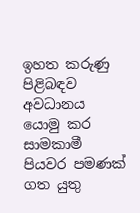ඉහත කරුණු පිළිබඳව අවධානය යොමු කර සාමකාමී පියවර පමණක් ගත යුතු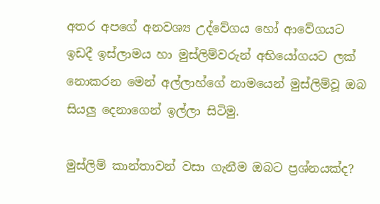අතර අපගේ අනවශ්‍ය උද්වේගය හෝ ආවේගයට ඉඩදී ඉස්ලාමය හා මුස්ලිම්වරුන් අභියෝගයට ලක් නොකරන මෙන් අල්ලාහ්ගේ නාමයෙන් මුස්ලිම්වූ ඔබ සියලු දෙනාගෙන් ඉල්ලා සිටිමු.

මුස්ලිම් කාන්තාවන් වසා ගැනීම ඔබට ප්‍රශ්නයක්ද?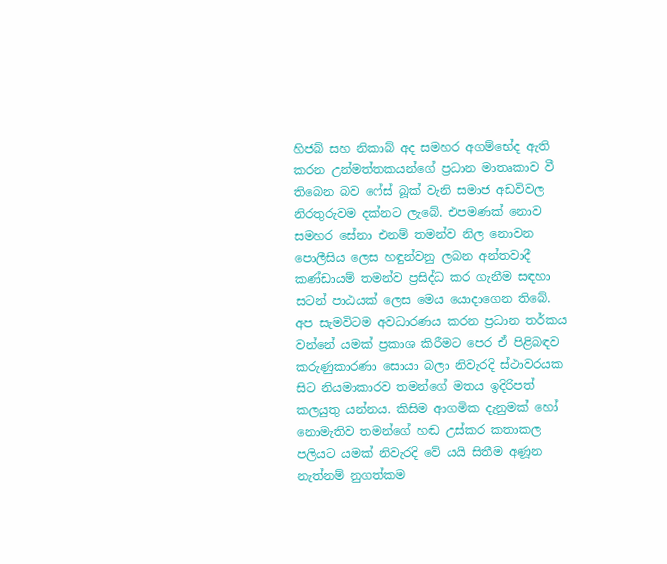හිජබ් සහ නිකාබ් අද සමහර අගම්භේද ඇති කරන උන්මත්තකයන්ගේ ප්‍රධාන මාතෘකාව වී තිබෙන බව ෆේස් බූක් වැනි සමාජ අඩවිවල නිරතුරුවම දක්නට ලැබේ. එපමණක් නොව සමහර සේනා එනම් තමන්ව නිල නොවන පොලීසිය ලෙස හඳුන්වනු ලබන අන්තවාදී කණ්ඩායම් තමන්ව ප්‍රසිද්ධ කර ගැනීම සඳහා සටන් පාඨයක් ලෙස මෙය යොදාගෙන තිබේ. අප සැමවිටම අවධාරණය කරන ප්‍රධාන තර්කය වන්නේ යමක් ප්‍රකාශ කිරීමට පෙර ඒ පිළිබඳව කරුණුකාරණා සොයා බලා නිවැරදි ස්ථාවරයක සිට නියමාකාරව තමන්ගේ මතය ඉදිරිපත් කලයුතු යන්නය. කිසිම ආගමික දැනුමක් හෝ නොමැතිව තමන්ගේ හඬ උස්කර කතාකල පලියට යමක් නිවැරදි වේ යයි සිතීම අණූන නැත්නම් නුගත්කම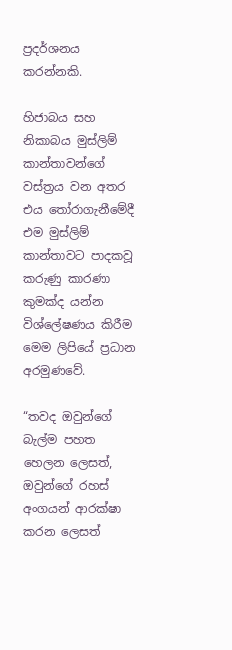ප්‍රදර්ශනය කරන්නකි.

හිජාබය සහ නිකාබය මුස්ලිම් කාන්තාවන්ගේ වස්ත්‍රය වන අතර එය තෝරාගැනීමේදී එම මුස්ලිම් කාන්තාවට පාදකවූ කරුණු කාරණා කුමක්ද යන්න විශ්ලේෂණය කිරීම මෙම ලිපියේ ප්‍රධාන අරමුණවේ.

“තවද ඔවුන්ගේ බැල්ම පහත හෙලන ලෙසත්, ඔවුන්ගේ රහස් අංගයන් ආරක්ෂා කරන ලෙසත්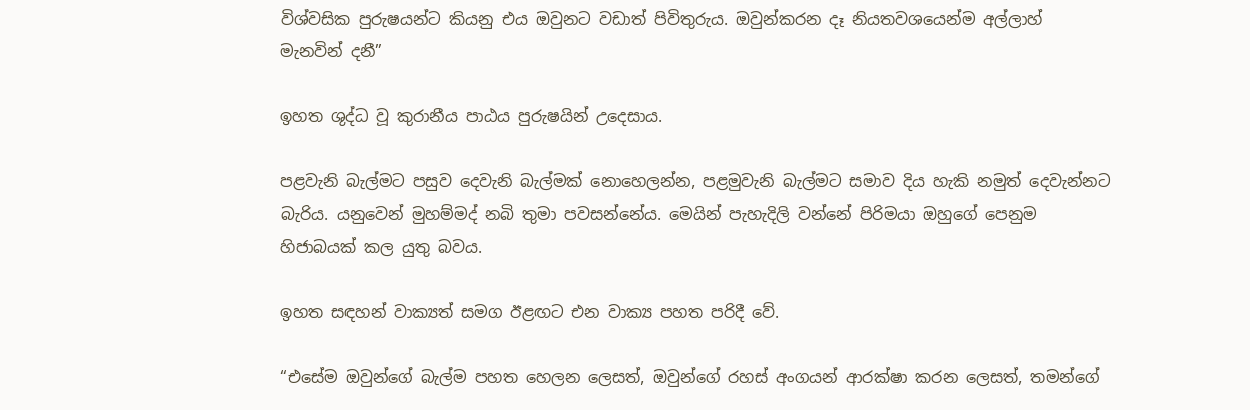විශ්වසික පුරුෂයන්ට කියනු එය ඔවුනට වඩාත් පිවිතුරුය. ඔවුන්කරන දෑ නියතවශයෙන්ම අල්ලාහ් මැනවින් දනී”

ඉහත ශුද්ධ වූ කුරානීය පාඨය පුරුෂයින් උදෙසාය.

පළවැනි බැල්මට පසුව දෙවැනි බැල්මක් නොහෙලන්න, පළමුවැනි බැල්මට සමාව දිය හැකි නමුත් දෙවැන්නට බැරිය. යනුවෙන් මුහම්මද් නබි තුමා පවසන්නේය. මෙයින් පැහැදිලි වන්නේ පිරිමයා ඔහුගේ පෙනුම හිජාබයක් කල යුතු බවය.

ඉහත සඳහන් වාක්‍යත් සමග ඊළඟට එන වාක්‍ය පහත පරිදී වේ.

“එසේම ඔවුන්ගේ බැල්ම පහත හෙලන ලෙසත්, ඔවුන්ගේ රහස් අංගයන් ආරක්ෂා කරන ලෙසත්, තමන්ගේ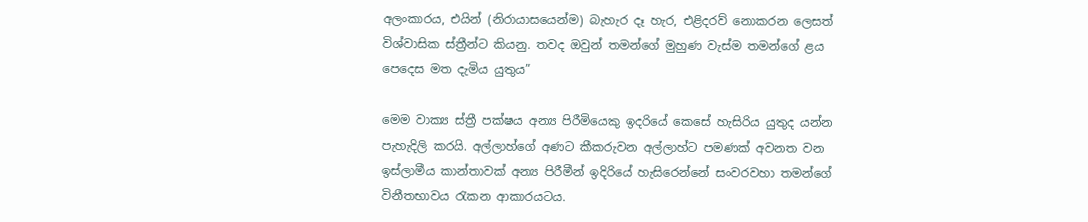අලංකාරය, එයින් (නිරායාසයෙන්ම) බැහැර දෑ හැර, එළිදරව් නොකරන ලෙසත් විශ්වාසික ස්ත්‍රීන්ට කියනු. තවද ඔවුන් තමන්ගේ මුහුණ වැස්ම තමන්ගේ ළය පෙදෙස මත දැමිය යුතුය”

මෙම වාක්‍ය ස්ත්‍රී පක්ෂය අන්‍ය පිරීමියෙකු ඉදරියේ කෙසේ හැසිරිය යුතුද යන්න පැහැදිලි කරයි. අල්ලාහ්ගේ අණට කීකරුවන අල්ලාහ්ට පමණක් අවනත වන ඉස්ලාමීය කාන්තාවක් අන්‍ය පිරීමීන් ඉදිරියේ හැසිරෙන්නේ සංවරවහා තමන්ගේ විනීතභාවය රැකන ආකාරයටය.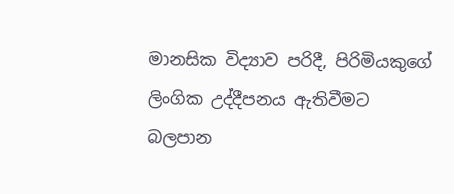මානසික විද්‍යාව පරිදී, පිරිමියකුගේ ලිංගික උද්දීපනය ඇතිවීමට බලපාන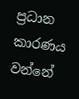ප්‍රධාන කාරණය වන්නේ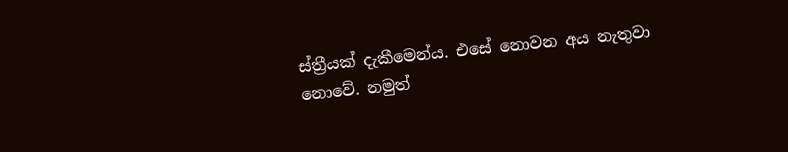ස්ත්‍රීයක් දැකීමෙන්ය. එසේ නොවන අය නැතුවා නොවේ. නමුත්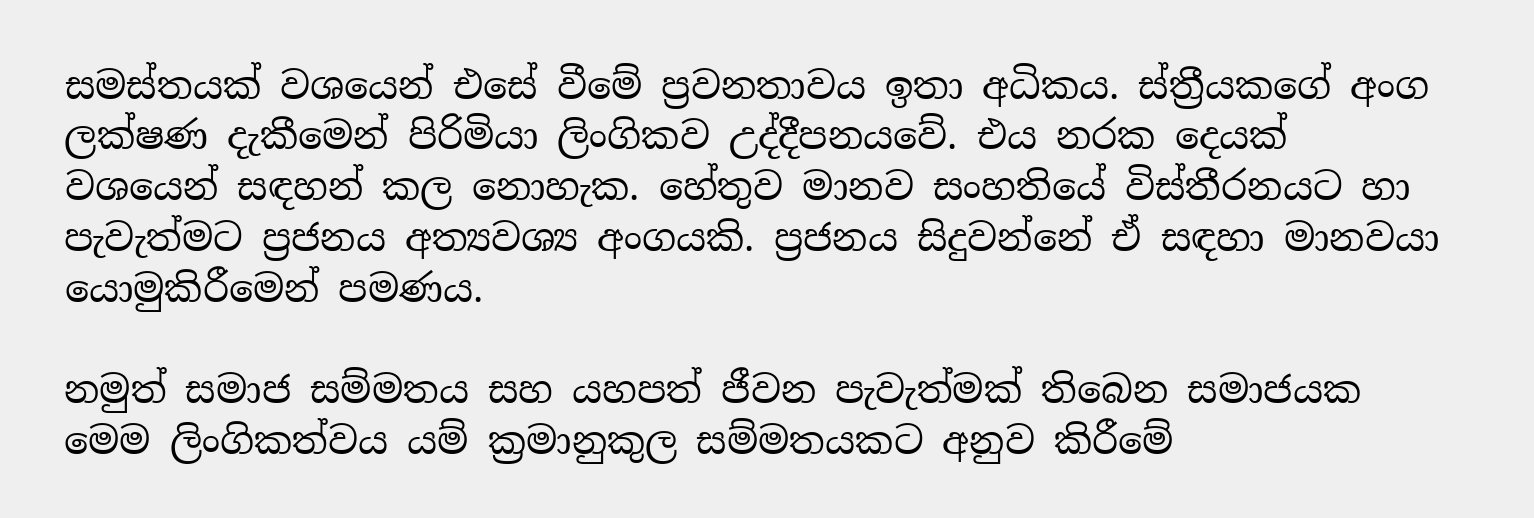සමස්තයක් වශයෙන් එසේ වීමේ ප්‍රවනතාවය ඉතා අධිකය. ස්ත්‍රීයකගේ අංග ලක්ෂණ දැකීමෙන් පිරිමියා ලිංගිකව උද්දීපනයවේ. එය නරක දෙයක් වශයෙන් සඳහන් කල නොහැක. හේතුව මානව සංහතියේ විස්තීරනයට හා පැවැත්මට ප්‍රජනය අත්‍යවශ්‍ය අංගයකි. ප්‍රජනය සිදුවන්නේ ඒ සඳහා මානවයා යොමුකිරීමෙන් පමණය.

නමුත් සමාජ සම්මතය සහ යහපත් ජීවන පැවැත්මක් තිබෙන සමාජයක මෙම ලිංගිකත්වය යම් ක්‍රමානුකුල සම්මතයකට අනුව කිරීමේ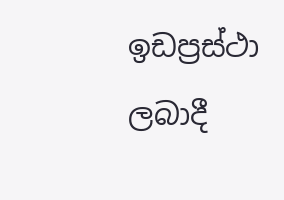ඉඩප්‍රස්ථා ලබාදී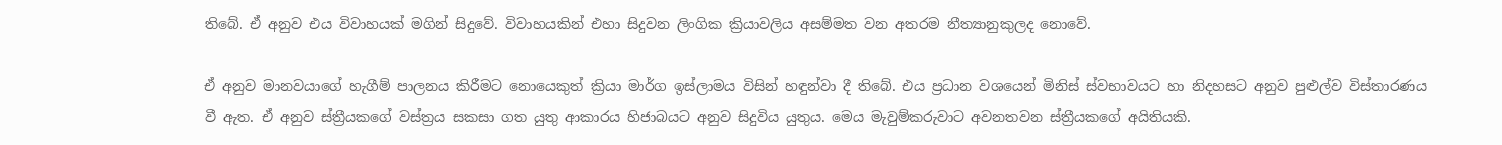තිබේ. ඒ අනුව එය විවාහයක් මගින් සිදුවේ. විවාහයකින් එහා සිදුවන ලිංගික ක්‍රියාවලිය අසම්මත වන අතරම නීත්‍යානුකුලද නොවේ.

ඒ අනුව මානවයාගේ හැගීම් පාලනය කිරීමට නොයෙකුත් ක්‍රියා මාර්ග ඉස්ලාමය විසින් හඳුන්වා දී තිබේ. එය ප්‍රධාන වශයෙන් මිනිස් ස්වභාවයට හා නිදහසට අනුව පුළුල්ව විස්තාරණය වී ඇත. ඒ අනුව ස්ත්‍රීයකගේ වස්ත්‍රය සකසා ගත යුතු ආකාරය හිජාබයට අනුව සිදුවිය යුතුය. මෙය මැවුම්කරුවාට අවනතවන ස්ත්‍රීයකගේ අයිතියකි.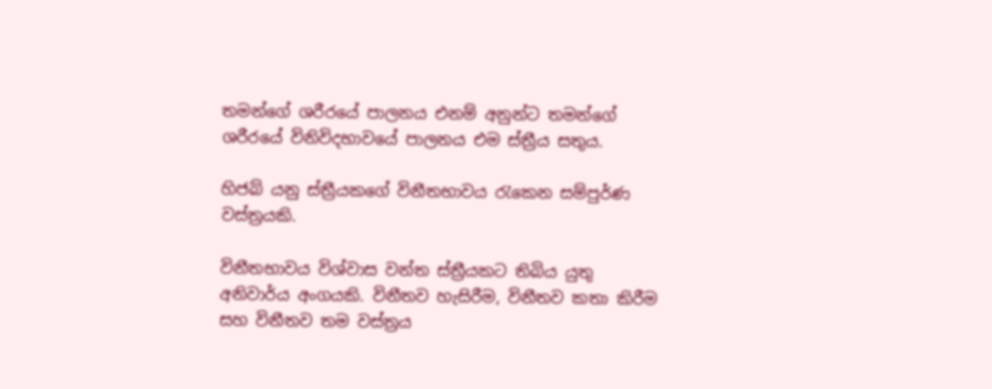තමන්ගේ ශරීරයේ පාලනය එනම් අනුන්ට තමන්ගේ ශරීරයේ විනිවිදභාවයේ පාලනය එම ස්ත්‍රීය සතුය.

හිජබ් යනු ස්ත්‍රීයකගේ විනීතභාවය රැකෙන සම්පුර්ණ වස්ත්‍රයකි.

විනීතභාවය විශ්වාස වන්ත ස්ත්‍රීයකට තිබිය යුතු අනිවාර්ය අංගයකි. විනීතව හැසිරීම, විනීතව කතා කිරීම සහ විනීතව තම වස්ත්‍රය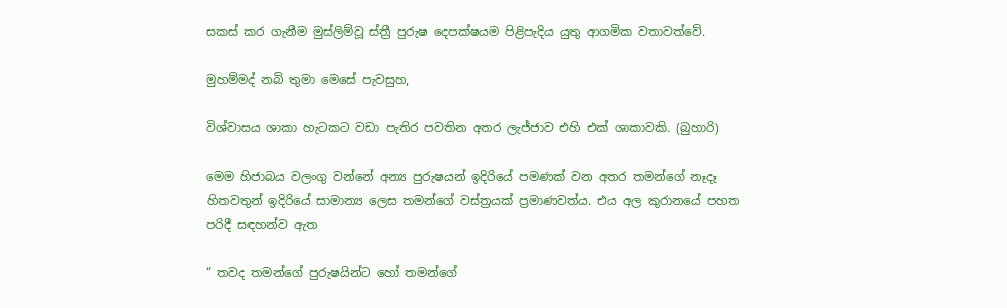සකස් කර ගැනීම මුස්ලිම්වූ ස්ත්‍රී පුරුෂ දෙපක්ෂයම පිළිපැදිය යුතු ආගමික වතාවත්වේ.

මුහම්මද් නබි තුමා මෙසේ පැවසුහ,

විශ්වාසය ශාකා හැටකට වඩා පැතිර පවතින අතර ලැජ්ජාව එහි එක් ශාකාවකි. (බුහාරි)

මෙම හිජාබය වලංගු වන්නේ අන්‍ය පුරුෂයන් ඉදිරියේ පමණක් වන අතර තමන්ගේ නෑදෑ හිතවතුන් ඉදිරියේ සාමාන්‍ය ලෙස තමන්ගේ වස්ත්‍රයක් ප්‍රමාණවත්ය. එය අල කුරානයේ පහත පරිදී සඳහන්ව ඇත

“ තවද තමන්ගේ පුරුෂයින්ට හෝ තමන්ගේ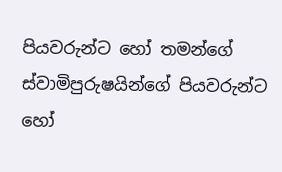පියවරුන්ට හෝ තමන්ගේ ස්වාමිපුරුෂයින්ගේ පියවරුන්ට හෝ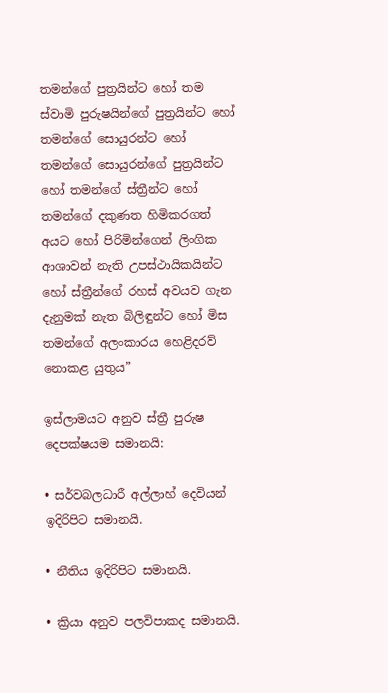තමන්ගේ පුත්‍රයින්ට හෝ තම ස්වාමි පුරුෂයින්ගේ පුත්‍රයින්ට හෝ තමන්ගේ සොයුරන්ට හෝ තමන්ගේ සොයුරන්ගේ පුත්‍රයින්ට හෝ තමන්ගේ ස්ත්‍රීන්ට හෝ තමන්ගේ දකුණත හිමිකරගත් අයට හෝ පිරිමින්ගෙන් ලිංගික ආශාවන් නැති උපස්ථායිකයින්ට හෝ ස්ත්‍රීන්ගේ රහස් අවයව ගැන දැනුමක් නැත බිලිඳුන්ට හෝ මිස තමන්ගේ අලංකාරය හෙළිදරව් නොකළ යුතුය”

ඉස්ලාමයට අනුව ස්ත්‍රී පුරුෂ දෙපක්ෂයම සමානයි:

• සර්වබලධාරී අල්ලාහ් දෙවියන් ඉදිරිපිට සමානයි.

• නීතිය ඉදිරිපිට සමානයි.

• ක්‍රියා අනුව පලවිපාකද සමානයි.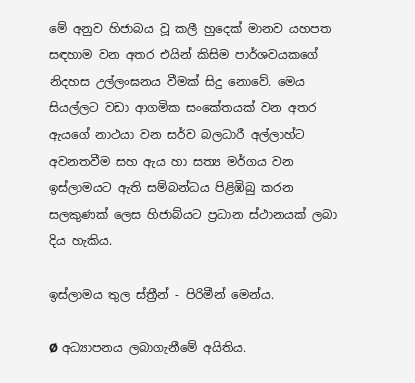මේ අනුව හිජාබය වූ කලී හුදෙක් මානව යහපත සඳහාම වන අතර එයින් කිසිම පාර්ශවයකගේ නිදහස උල්ලංඝනය වීමක් සිදු නොවේ. මෙය සියල්ලට වඩා ආගමික සංකේතයක් වන අතර ඇයගේ නාථයා වන සර්ව බලධාරී අල්ලාහ්ට අවනතවීම සහ ඇය හා සත්‍ය මර්ගය වන ඉස්ලාමයට ඇති සම්බන්ධය පිළිඹිබු කරන සලකුණක් ලෙස හිජාබ්යට ප්‍රධාන ස්ථානයක් ලබා දිය හැකිය.

ඉස්ලාමය තුල ස්ත්‍රීන් - පිරිමීන් මෙන්ය.

Ø අධ්‍යාපනය ලබාගැනීමේ අයිතිය.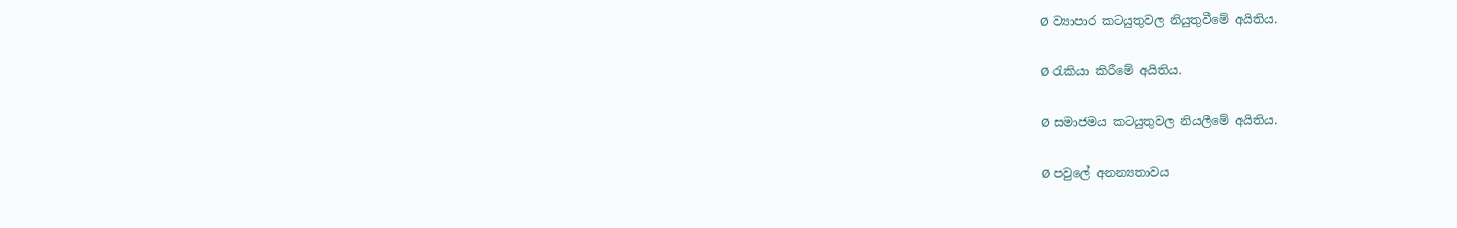Ø ව්‍යාපාර කටයුතුවල නියුතුවීමේ අයිතිය.

Ø රැකියා කිරීමේ අයිතිය.

Ø සමාජමය කටයුතුවල නියලීමේ අයිතිය.

Ø පවුලේ අනන්‍යතාවය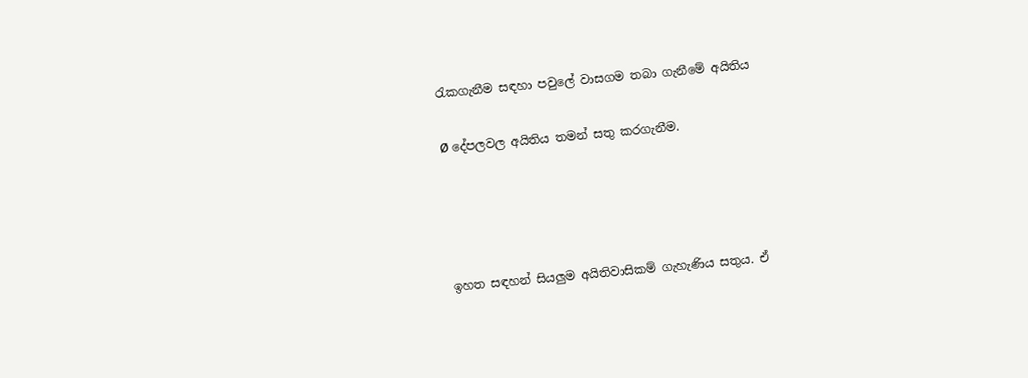රැකගැනීම සඳහා පවුලේ වාසගම තබා ගැනීමේ අයිතිය

Ø දේපලවල අයිතිය තමන් සතු කරගැනීම.




ඉහත සඳහන් සියලුම අයිතිවාසිකම් ගැහැණිය සතුය. ඒ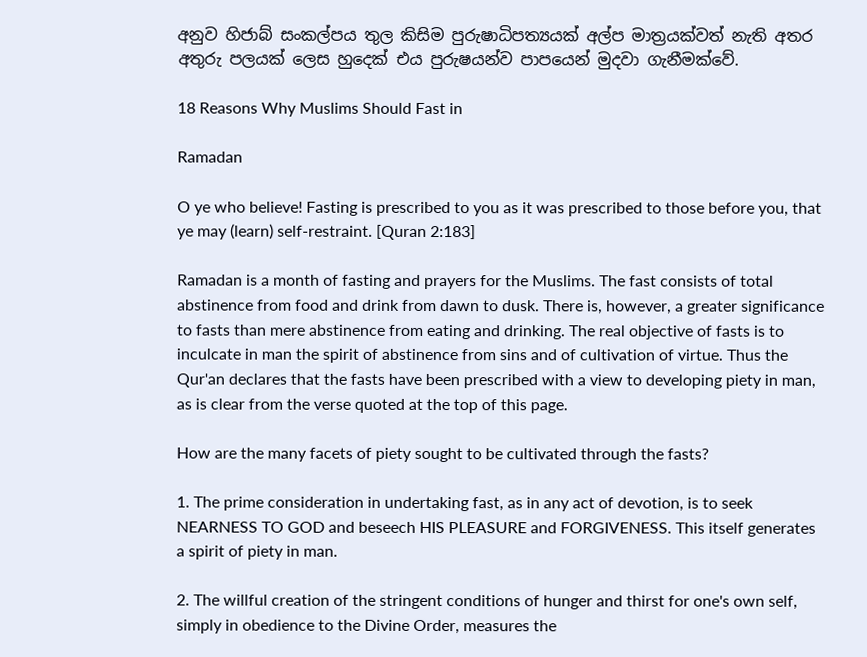අනුව හිජාබ් සංකල්පය තුල කිසිම පුරුෂාධිපත්‍යයක් අල්ප මාත්‍රයක්වත් නැති අතර අතුරු පලයක් ලෙස හුදෙක් එය පුරුෂයන්ව පාපයෙන් මුදවා ගැනීමක්වේ.

18 Reasons Why Muslims Should Fast in

Ramadan

O ye who believe! Fasting is prescribed to you as it was prescribed to those before you, that ye may (learn) self-restraint. [Quran 2:183]

Ramadan is a month of fasting and prayers for the Muslims. The fast consists of total abstinence from food and drink from dawn to dusk. There is, however, a greater significance to fasts than mere abstinence from eating and drinking. The real objective of fasts is to inculcate in man the spirit of abstinence from sins and of cultivation of virtue. Thus the Qur'an declares that the fasts have been prescribed with a view to developing piety in man, as is clear from the verse quoted at the top of this page.

How are the many facets of piety sought to be cultivated through the fasts?

1. The prime consideration in undertaking fast, as in any act of devotion, is to seek NEARNESS TO GOD and beseech HIS PLEASURE and FORGIVENESS. This itself generates a spirit of piety in man.

2. The willful creation of the stringent conditions of hunger and thirst for one's own self, simply in obedience to the Divine Order, measures the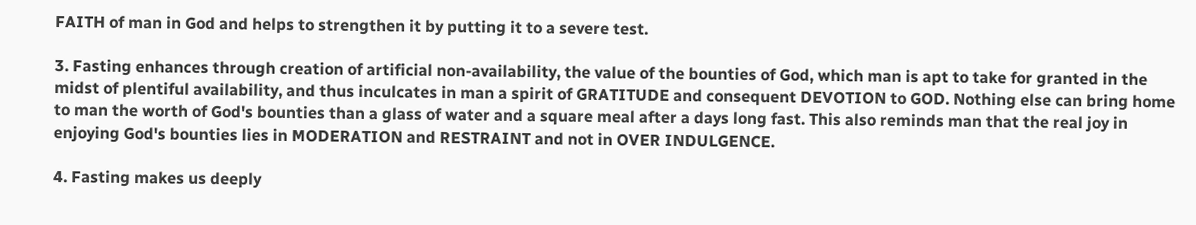FAITH of man in God and helps to strengthen it by putting it to a severe test.

3. Fasting enhances through creation of artificial non-availability, the value of the bounties of God, which man is apt to take for granted in the midst of plentiful availability, and thus inculcates in man a spirit of GRATITUDE and consequent DEVOTION to GOD. Nothing else can bring home to man the worth of God's bounties than a glass of water and a square meal after a days long fast. This also reminds man that the real joy in enjoying God's bounties lies in MODERATION and RESTRAINT and not in OVER INDULGENCE.

4. Fasting makes us deeply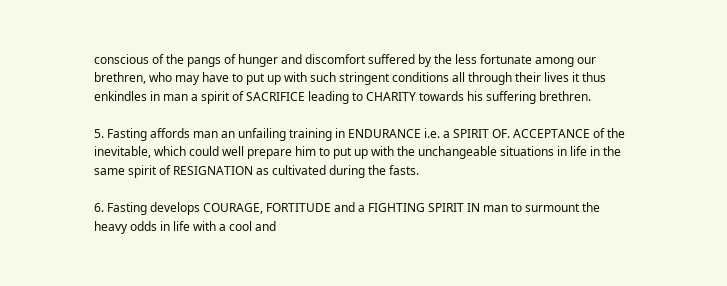conscious of the pangs of hunger and discomfort suffered by the less fortunate among our brethren, who may have to put up with such stringent conditions all through their lives it thus enkindles in man a spirit of SACRIFICE leading to CHARITY towards his suffering brethren.

5. Fasting affords man an unfailing training in ENDURANCE i.e. a SPIRIT OF. ACCEPTANCE of the inevitable, which could well prepare him to put up with the unchangeable situations in life in the same spirit of RESIGNATION as cultivated during the fasts.

6. Fasting develops COURAGE, FORTITUDE and a FIGHTING SPIRIT IN man to surmount the heavy odds in life with a cool and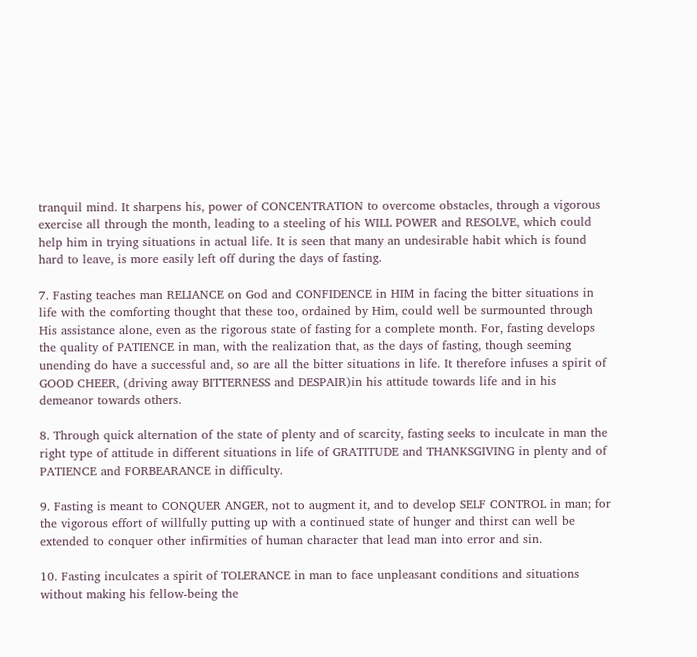tranquil mind. It sharpens his, power of CONCENTRATION to overcome obstacles, through a vigorous exercise all through the month, leading to a steeling of his WILL POWER and RESOLVE, which could help him in trying situations in actual life. It is seen that many an undesirable habit which is found hard to leave, is more easily left off during the days of fasting.

7. Fasting teaches man RELIANCE on God and CONFIDENCE in HIM in facing the bitter situations in life with the comforting thought that these too, ordained by Him, could well be surmounted through His assistance alone, even as the rigorous state of fasting for a complete month. For, fasting develops the quality of PATIENCE in man, with the realization that, as the days of fasting, though seeming unending do have a successful and, so are all the bitter situations in life. It therefore infuses a spirit of GOOD CHEER, (driving away BITTERNESS and DESPAIR)in his attitude towards life and in his demeanor towards others.

8. Through quick alternation of the state of plenty and of scarcity, fasting seeks to inculcate in man the right type of attitude in different situations in life of GRATITUDE and THANKSGIVING in plenty and of PATIENCE and FORBEARANCE in difficulty.

9. Fasting is meant to CONQUER ANGER, not to augment it, and to develop SELF CONTROL in man; for the vigorous effort of willfully putting up with a continued state of hunger and thirst can well be extended to conquer other infirmities of human character that lead man into error and sin.

10. Fasting inculcates a spirit of TOLERANCE in man to face unpleasant conditions and situations without making his fellow-being the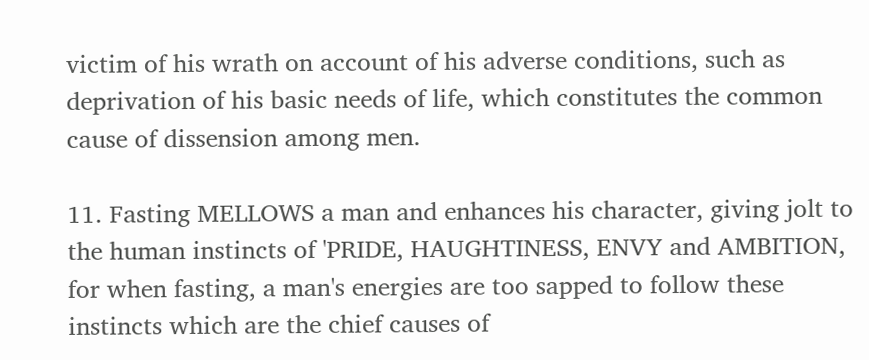victim of his wrath on account of his adverse conditions, such as deprivation of his basic needs of life, which constitutes the common cause of dissension among men.

11. Fasting MELLOWS a man and enhances his character, giving jolt to the human instincts of 'PRIDE, HAUGHTINESS, ENVY and AMBITION, for when fasting, a man's energies are too sapped to follow these instincts which are the chief causes of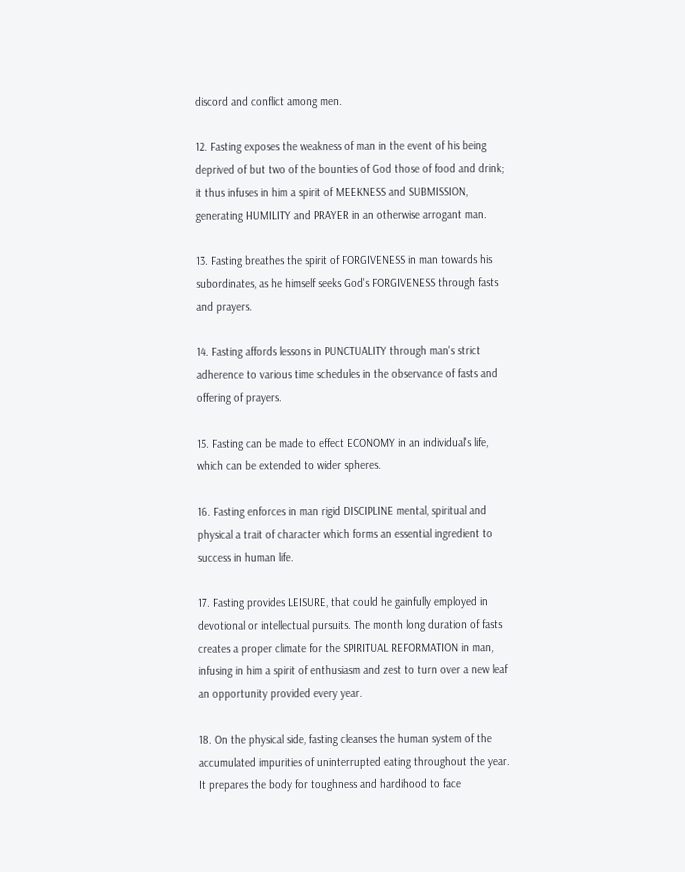discord and conflict among men.

12. Fasting exposes the weakness of man in the event of his being deprived of but two of the bounties of God those of food and drink; it thus infuses in him a spirit of MEEKNESS and SUBMISSION, generating HUMILITY and PRAYER in an otherwise arrogant man.

13. Fasting breathes the spirit of FORGIVENESS in man towards his subordinates, as he himself seeks God's FORGIVENESS through fasts and prayers.

14. Fasting affords lessons in PUNCTUALITY through man's strict adherence to various time schedules in the observance of fasts and offering of prayers.

15. Fasting can be made to effect ECONOMY in an individual's life, which can be extended to wider spheres.

16. Fasting enforces in man rigid DISCIPLINE mental, spiritual and physical a trait of character which forms an essential ingredient to success in human life.

17. Fasting provides LEISURE, that could he gainfully employed in devotional or intellectual pursuits. The month long duration of fasts creates a proper climate for the SPIRITUAL REFORMATION in man, infusing in him a spirit of enthusiasm and zest to turn over a new leaf an opportunity provided every year.

18. On the physical side, fasting cleanses the human system of the accumulated impurities of uninterrupted eating throughout the year. It prepares the body for toughness and hardihood to face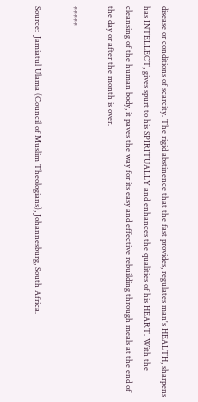disease or conditions of scarcity. The rigid abstinence that the fast provides, regulates man's HEALTH, sharpens has INTELLECT, gives spurt to his SPIRITUALLY and enhances the qualities of his HEART. With the cleansing of the human body, it paves the way for its easy and effective rebuilding through meals at the end of the day or after the month is over.

*****

Source:  Jamiatul Ulama (Council of Muslim Theologians), Johannesburg, South Africa.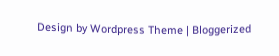Design by Wordpress Theme | Bloggerized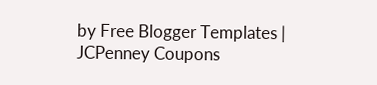by Free Blogger Templates | JCPenney Coupons